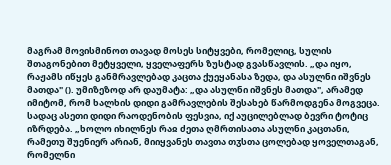მაგრამ მოვისმინოთ თავად მოსეს სიტყვები, რომელიც, სულის შთაგონებით მეტყველი, ყველაფერს ზუსტად გვასწავლის. „და იყო, რაჟამს იწყეს განმრავლებად კაცთა ქუეყანასა ზედა, და ასულნი იშვნეს მათდა" (). უმიზეზოდ არ დაუმატა: „და ასულნი იშვნეს მათდა", არამედ იმიტომ, რომ ხალხის დიდი გამრავლების შესახებ წარმოდგენა მოგვეცა. სადაც ასეთი დიდი რაოდენობის ფესვია, იქ აუცილებლად ბევრი ტოტიც იზრდება. „ხოლო იხილნეს რაჲ ძეთა ღმრთისათა ასულნი კაცთანი, რამეთუ შუენიერ არიან, მიიყვანეს თავთა თჳსთა ცოლებად ყოველთაგან, რომელნი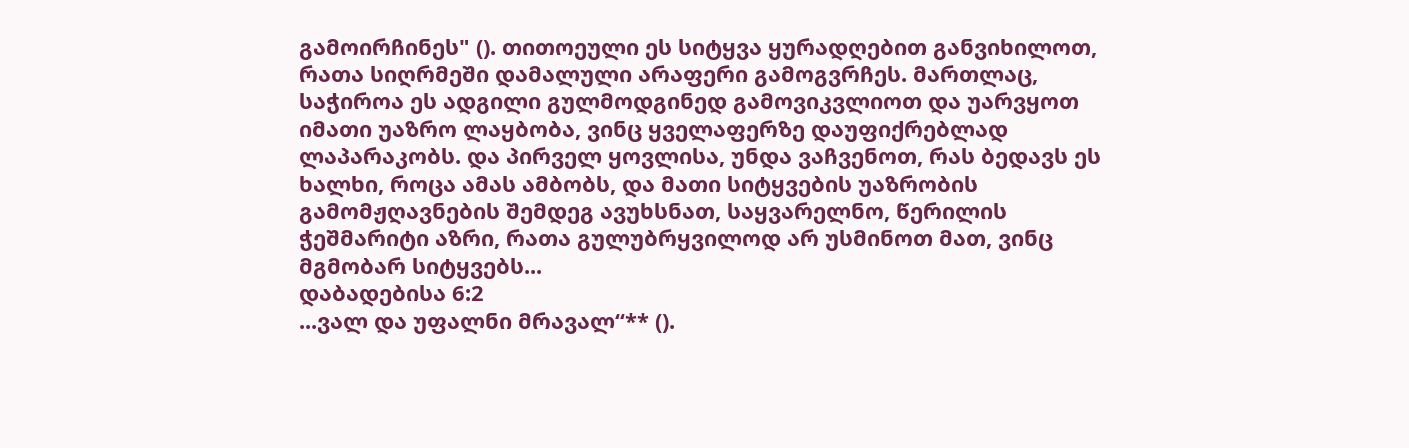გამოირჩინეს" (). თითოეული ეს სიტყვა ყურადღებით განვიხილოთ, რათა სიღრმეში დამალული არაფერი გამოგვრჩეს. მართლაც, საჭიროა ეს ადგილი გულმოდგინედ გამოვიკვლიოთ და უარვყოთ იმათი უაზრო ლაყბობა, ვინც ყველაფერზე დაუფიქრებლად ლაპარაკობს. და პირველ ყოვლისა, უნდა ვაჩვენოთ, რას ბედავს ეს ხალხი, როცა ამას ამბობს, და მათი სიტყვების უაზრობის გამომჟღავნების შემდეგ ავუხსნათ, საყვარელნო, წერილის ჭეშმარიტი აზრი, რათა გულუბრყვილოდ არ უსმინოთ მათ, ვინც მგმობარ სიტყვებს...
დაბადებისა 6:2
...ვალ და უფალნი მრავალ“** ().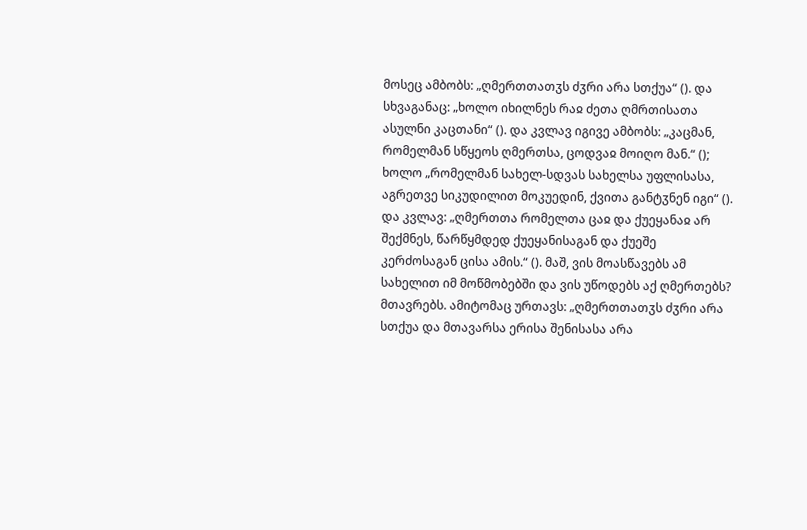მოსეც ამბობს: „ღმერთთათჳს ძჳრი არა სთქუა“ (). და სხვაგანაც: „ხოლო იხილნეს რაჲ ძეთა ღმრთისათა ასულნი კაცთანი“ (). და კვლავ იგივე ამბობს: „კაცმან, რომელმან სწყეოს ღმერთსა, ცოდვაჲ მოიღო მან.“ (); ხოლო „რომელმან სახელ-სდვას სახელსა უფლისასა, აგრეთვე სიკუდილით მოკუედინ, ქვითა განტჳნენ იგი“ (). და კვლავ: „ღმერთთა რომელთა ცაჲ და ქუეყანაჲ არ შექმნეს, წარწყმდედ ქუეყანისაგან და ქუეშე კერძოსაგან ცისა ამის.“ (). მაშ, ვის მოასწავებს ამ სახელით იმ მოწმობებში და ვის უწოდებს აქ ღმერთებს? მთავრებს. ამიტომაც ურთავს: „ღმერთთათჳს ძჳრი არა სთქუა და მთავარსა ერისა შენისასა არა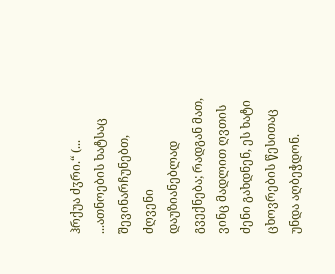ჰრქუა ძჳრი.“ (...
...ათნოების ხატსაც შევინარჩუნებთ, ძღვენი დაუზიანებლად გვექნება; რადგან მათ, ვინც მადლით ღვთის ძენი გახდნენ, ეს ხატი ცხოვრების წესითაც უნდა აღბეჭდონ.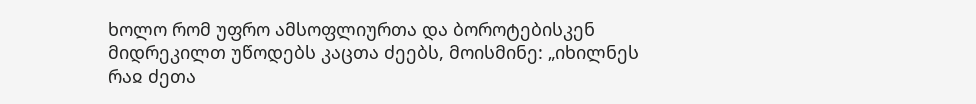ხოლო რომ უფრო ამსოფლიურთა და ბოროტებისკენ მიდრეკილთ უწოდებს კაცთა ძეებს, მოისმინე: „იხილნეს რაჲ ძეთა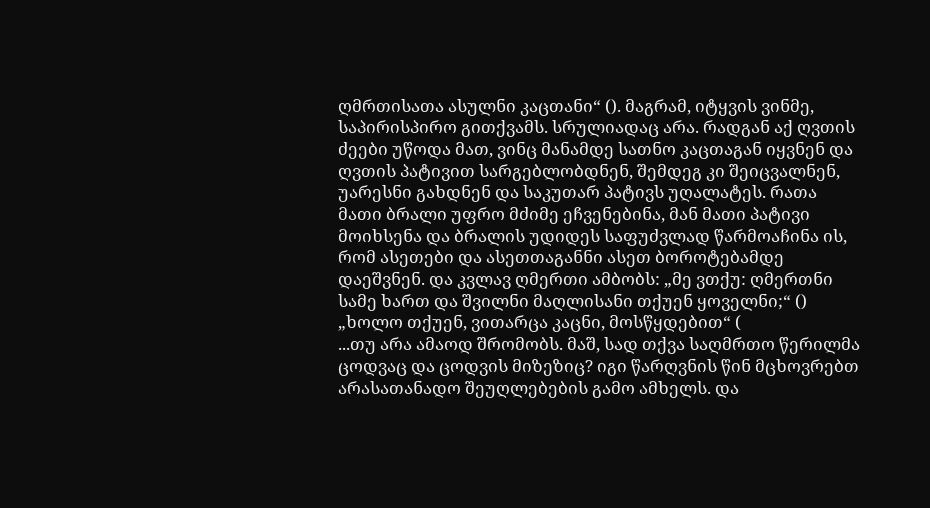ღმრთისათა ასულნი კაცთანი“ (). მაგრამ, იტყვის ვინმე, საპირისპირო გითქვამს. სრულიადაც არა. რადგან აქ ღვთის ძეები უწოდა მათ, ვინც მანამდე სათნო კაცთაგან იყვნენ და ღვთის პატივით სარგებლობდნენ, შემდეგ კი შეიცვალნენ, უარესნი გახდნენ და საკუთარ პატივს უღალატეს. რათა მათი ბრალი უფრო მძიმე ეჩვენებინა, მან მათი პატივი მოიხსენა და ბრალის უდიდეს საფუძვლად წარმოაჩინა ის, რომ ასეთები და ასეთთაგანნი ასეთ ბოროტებამდე დაეშვნენ. და კვლავ ღმერთი ამბობს: „მე ვთქუ: ღმერთნი სამე ხართ და შვილნი მაღლისანი თქუენ ყოველნი;“ () „ხოლო თქუენ, ვითარცა კაცნი, მოსწყდებით“ (
...თუ არა ამაოდ შრომობს. მაშ, სად თქვა საღმრთო წერილმა ცოდვაც და ცოდვის მიზეზიც? იგი წარღვნის წინ მცხოვრებთ არასათანადო შეუღლებების გამო ამხელს. და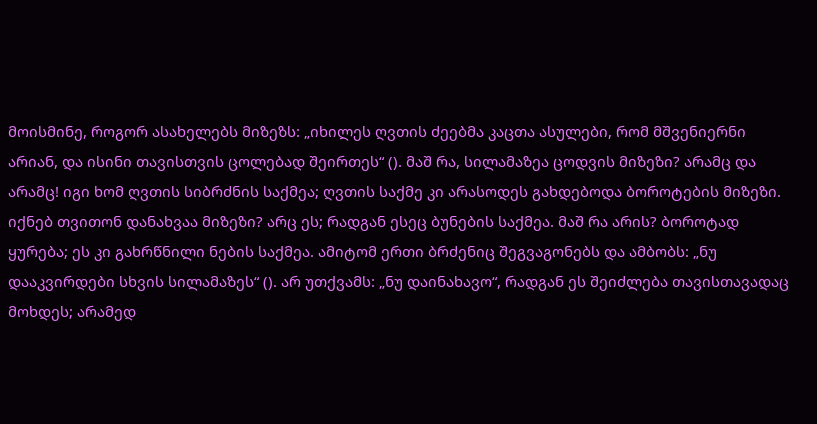მოისმინე, როგორ ასახელებს მიზეზს: „იხილეს ღვთის ძეებმა კაცთა ასულები, რომ მშვენიერნი არიან, და ისინი თავისთვის ცოლებად შეირთეს“ (). მაშ რა, სილამაზეა ცოდვის მიზეზი? არამც და არამც! იგი ხომ ღვთის სიბრძნის საქმეა; ღვთის საქმე კი არასოდეს გახდებოდა ბოროტების მიზეზი. იქნებ თვითონ დანახვაა მიზეზი? არც ეს; რადგან ესეც ბუნების საქმეა. მაშ რა არის? ბოროტად ყურება; ეს კი გახრწნილი ნების საქმეა. ამიტომ ერთი ბრძენიც შეგვაგონებს და ამბობს: „ნუ დააკვირდები სხვის სილამაზეს“ (). არ უთქვამს: „ნუ დაინახავო“, რადგან ეს შეიძლება თავისთავადაც მოხდეს; არამედ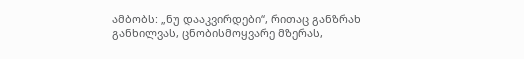ამბობს: „ნუ დააკვირდები“, რითაც განზრახ განხილვას, ცნობისმოყვარე მზერას,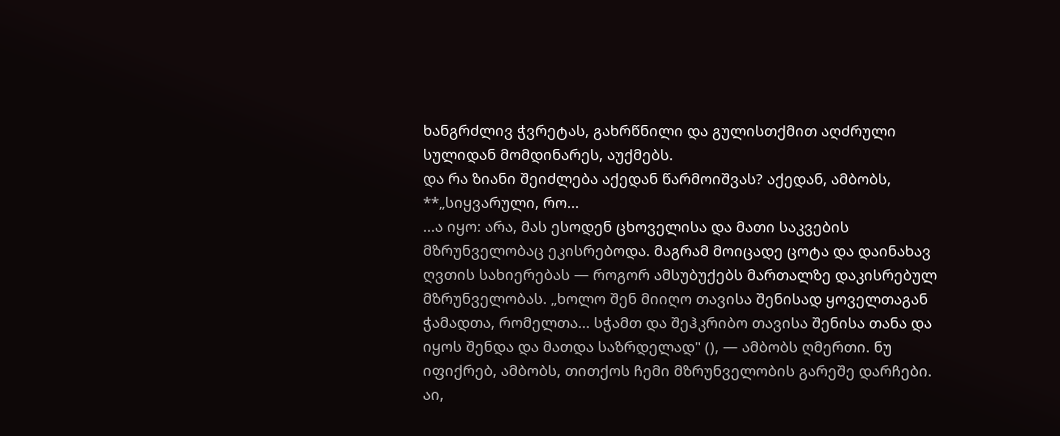ხანგრძლივ ჭვრეტას, გახრწნილი და გულისთქმით აღძრული სულიდან მომდინარეს, აუქმებს.
და რა ზიანი შეიძლება აქედან წარმოიშვას? აქედან, ამბობს, **„სიყვარული, რო...
...ა იყო: არა, მას ესოდენ ცხოველისა და მათი საკვების მზრუნველობაც ეკისრებოდა. მაგრამ მოიცადე ცოტა და დაინახავ ღვთის სახიერებას — როგორ ამსუბუქებს მართალზე დაკისრებულ მზრუნველობას. „ხოლო შენ მიიღო თავისა შენისად ყოველთაგან ჭამადთა, რომელთა... სჭამთ და შეჰკრიბო თავისა შენისა თანა და იყოს შენდა და მათდა საზრდელად" (), — ამბობს ღმერთი. ნუ იფიქრებ, ამბობს, თითქოს ჩემი მზრუნველობის გარეშე დარჩები. აი,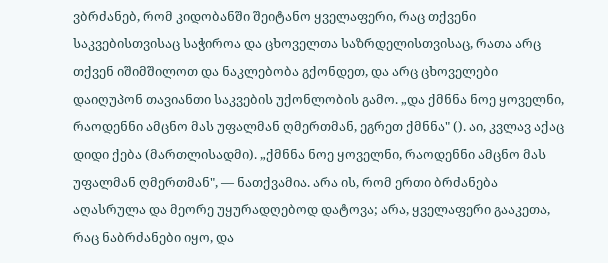ვბრძანებ, რომ კიდობანში შეიტანო ყველაფერი, რაც თქვენი საკვებისთვისაც საჭიროა და ცხოველთა საზრდელისთვისაც, რათა არც თქვენ იშიმშილოთ და ნაკლებობა გქონდეთ, და არც ცხოველები დაიღუპონ თავიანთი საკვების უქონლობის გამო. „და ქმნნა ნოე ყოველნი, რაოდენნი ამცნო მას უფალმან ღმერთმან, ეგრეთ ქმნნა" (). აი, კვლავ აქაც დიდი ქება (მართლისადმი). „ქმნნა ნოე ყოველნი, რაოდენნი ამცნო მას უფალმან ღმერთმან", — ნათქვამია. არა ის, რომ ერთი ბრძანება აღასრულა და მეორე უყურადღებოდ დატოვა; არა, ყველაფერი გააკეთა, რაც ნაბრძანები იყო, და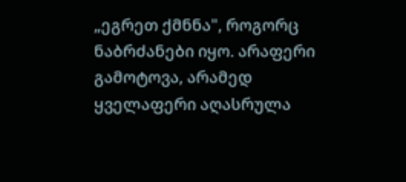„ეგრეთ ქმნნა", როგორც ნაბრძანები იყო. არაფერი გამოტოვა, არამედ ყველაფერი აღასრულა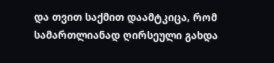და თვით საქმით დაამტკიცა, რომ სამართლიანად ღირსეული გახდა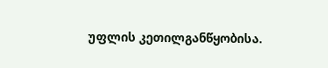უფლის კეთილგანწყობისა.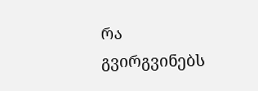რა გვირგვინებს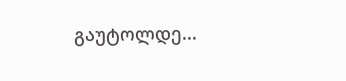გაუტოლდე...